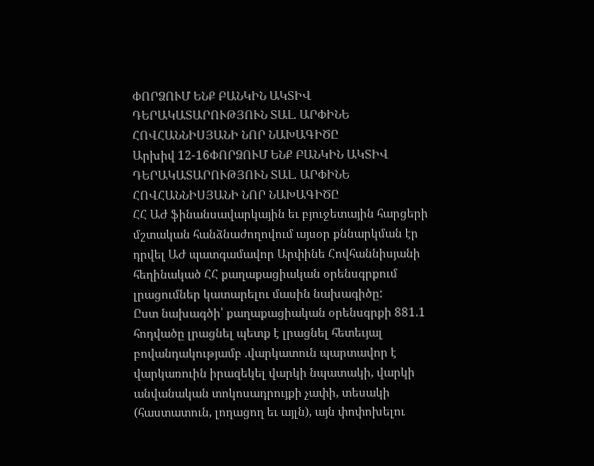ՓՈՐՁՈՒՄ ԵՆՔ ԲԱՆԿԻՆ ԱԿՏԻՎ ԴԵՐԱԿԱՏԱՐՈՒԹՅՈՒՆ ՏԱԼ. ԱՐՓԻՆԵ ՀՈՎՀԱՆՆԻՍՅԱՆԻ ՆՈՐ ՆԱԽԱԳԻԾԸ
Արխիվ 12-16ՓՈՐՁՈՒՄ ԵՆՔ ԲԱՆԿԻՆ ԱԿՏԻՎ ԴԵՐԱԿԱՏԱՐՈՒԹՅՈՒՆ ՏԱԼ. ԱՐՓԻՆԵ ՀՈՎՀԱՆՆԻՍՅԱՆԻ ՆՈՐ ՆԱԽԱԳԻԾԸ
ՀՀ ԱԺ ֆինանսավարկային եւ բյուջետային հարցերի մշտական հանձնաժողովում այսօր քննարկման էր դրվել ԱԺ պատգամավոր Արփինե Հովհաննիսյանի հեղինակած ՀՀ քաղաքացիական օրենսգրքում լրացումներ կատարելու մասին նախագիծը:
Ըստ նախագծի՝ քաղաքացիական օրենսգրքի 881.1 հոդվածը լրացնել պետք է լրացնել հետեւյալ բովանդակությամբ .վարկատուն պարտավոր է վարկառուին իրազեկել վարկի նպատակի, վարկի անվանական տոկոսադրույքի չափի, տեսակի (հաստատուն, լողացող եւ այլն), այն փոփոխելու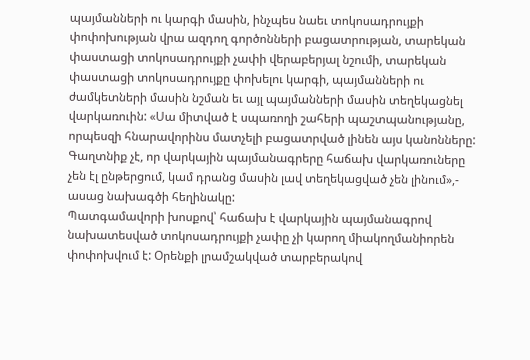պայմանների ու կարգի մասին, ինչպես նաեւ տոկոսադրույքի փոփոխության վրա ազդող գործոնների բացատրության, տարեկան փաստացի տոկոսադրույքի չափի վերաբերյալ նշումի, տարեկան փաստացի տոկոսադրույքը փոխելու կարգի, պայմանների ու ժամկետների մասին նշման եւ այլ պայմանների մասին տեղեկացնել վարկառուին: «Սա միտված է սպառողի շահերի պաշտպանությանը, որպեսզի հնարավորինս մատչելի բացատրված լինեն այս կանոնները: Գաղտնիք չէ, որ վարկային պայմանագրերը հաճախ վարկառուները չեն էլ ընթերցում, կամ դրանց մասին լավ տեղեկացված չեն լինում»,- ասաց նախագծի հեղինակը:
Պատգամավորի խոսքով՝ հաճախ է վարկային պայմանագրով նախատեսված տոկոսադրույքի չափը չի կարող միակողմանիորեն փոփոխվում է: Օրենքի լրամշակված տարբերակով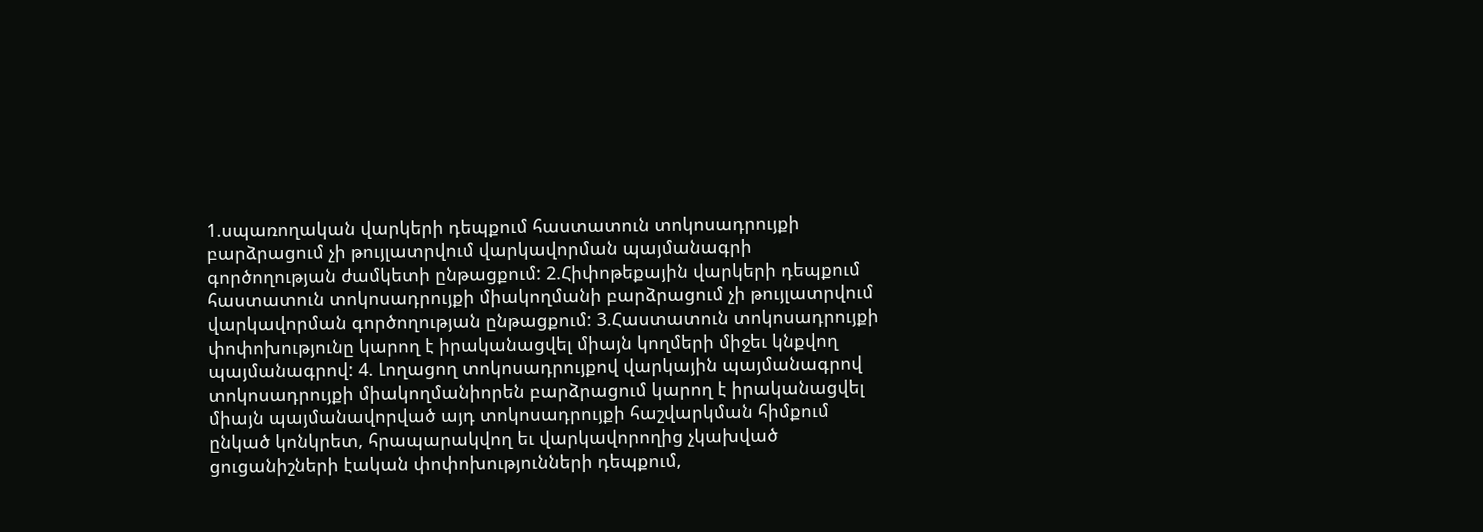1.սպառողական վարկերի դեպքում հաստատուն տոկոսադրույքի բարձրացում չի թույլատրվում վարկավորման պայմանագրի գործողության ժամկետի ընթացքում: 2.Հիփոթեքային վարկերի դեպքում հաստատուն տոկոսադրույքի միակողմանի բարձրացում չի թույլատրվում վարկավորման գործողության ընթացքում: 3.Հաստատուն տոկոսադրույքի փոփոխությունը կարող է իրականացվել միայն կողմերի միջեւ կնքվող պայմանագրով: 4. Լողացող տոկոսադրույքով վարկային պայմանագրով տոկոսադրույքի միակողմանիորեն բարձրացում կարող է իրականացվել միայն պայմանավորված այդ տոկոսադրույքի հաշվարկման հիմքում ընկած կոնկրետ, հրապարակվող եւ վարկավորողից չկախված ցուցանիշների էական փոփոխությունների դեպքում,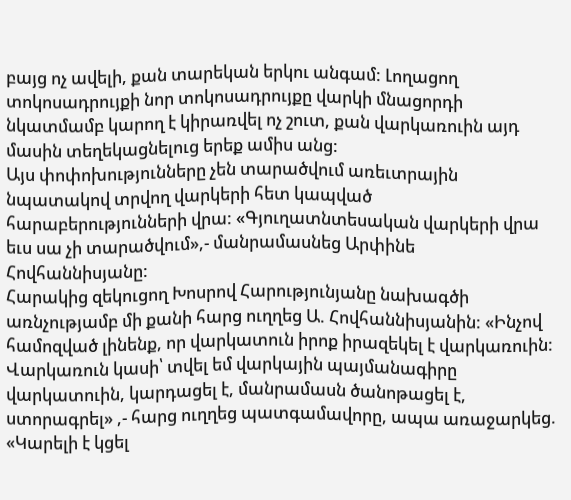բայց ոչ ավելի, քան տարեկան երկու անգամ: Լողացող տոկոսադրույքի նոր տոկոսադրույքը վարկի մնացորդի նկատմամբ կարող է կիրառվել ոչ շուտ, քան վարկառուին այդ մասին տեղեկացնելուց երեք ամիս անց:
Այս փոփոխությունները չեն տարածվում առեւտրային նպատակով տրվող վարկերի հետ կապված հարաբերությունների վրա: «Գյուղատնտեսական վարկերի վրա եւս սա չի տարածվում»,- մանրամասնեց Արփինե Հովհաննիսյանը:
Հարակից զեկուցող Խոսրով Հարությունյանը նախագծի առնչությամբ մի քանի հարց ուղղեց Ա. Հովհաննիսյանին: «Ինչով համոզված լինենք, որ վարկատուն իրոք իրազեկել է վարկառուին: Վարկառուն կասի՝ տվել եմ վարկային պայմանագիրը վարկատուին, կարդացել է, մանրամասն ծանոթացել է, ստորագրել» ,- հարց ուղղեց պատգամավորը, ապա առաջարկեց. «Կարելի է կցել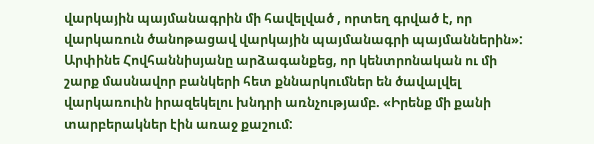վարկային պայմանագրին մի հավելված , որտեղ գրված է, որ վարկառուն ծանոթացավ վարկային պայմանագրի պայմաններին»:
Արփինե Հովհաննիսյանը արձագանքեց, որ կենտրոնական ու մի շարք մասնավոր բանկերի հետ քննարկումներ են ծավալվել վարկառուին իրազեկելու խնդրի առնչությամբ. «Իրենք մի քանի տարբերակներ էին առաջ քաշում: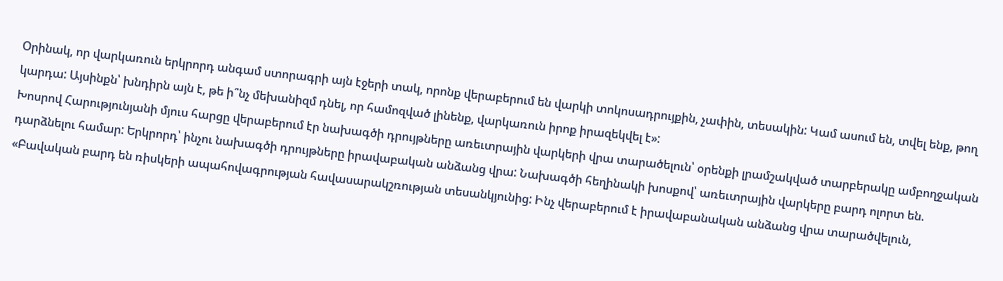Օրինակ, որ վարկառուն երկրորդ անգամ ստորագրի այն էջերի տակ, որոնք վերաբերում են վարկի տոկոսադրույքին, չափին, տեսակին: Կամ ասում են, տվել ենք, թող կարդա: Այսինքն՝ խնդիրն այն է, թե ի՞նչ մեխանիզմ դնել, որ համոզված լինենք, վարկառուն իրոք իրազեկվել է»:
Խոսրով Հարությունյանի մյուս հարցը վերաբերում էր նախագծի դրույթները առեւտրային վարկերի վրա տարածելուն՝ օրենքի լրամշակված տարբերակը ամբողջական դարձնելու համար: Երկրորդ՝ ինչու նախագծի դրույթները իրավաբական անձանց վրա: Նախագծի հեղինակի խոսքով՝ առեւտրային վարկերը բարդ ոլորտ են. «Բավական բարդ են ռիսկերի ապահովագրության հավասարակշռության տեսանկյունից: Ինչ վերաբերում է իրավաբանական անձանց վրա տարածվելուն,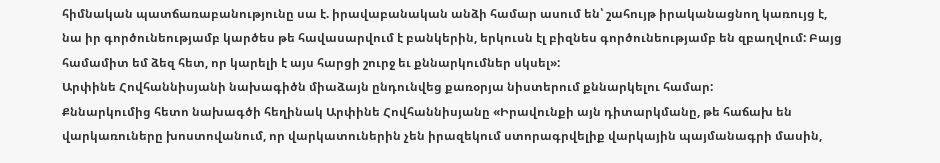հիմնական պատճառաբանությունը սա է. իրավաբանական անձի համար ասում են՝ շահույթ իրականացնող կառույց է, նա իր գործունեությամբ կարծես թե հավասարվում է բանկերին, երկուսն էլ բիզնես գործունեությամբ են զբաղվում: Բայց համամիտ եմ ձեզ հետ, որ կարելի է այս հարցի շուրջ եւ քննարկումներ սկսել»:
Արփինե Հովհաննիսյանի նախագիծն միաձայն ընդունվեց քառօրյա նիստերում քննարկելու համար:
Քննարկումից հետո նախագծի հեղինակ Արփինե Հովհաննիսյանը «Իրավունքի այն դիտարկմանը, թե հաճախ են վարկառուները խոստովանում, որ վարկատուներին չեն իրազեկում ստորագրվելիք վարկային պայմանագրի մասին,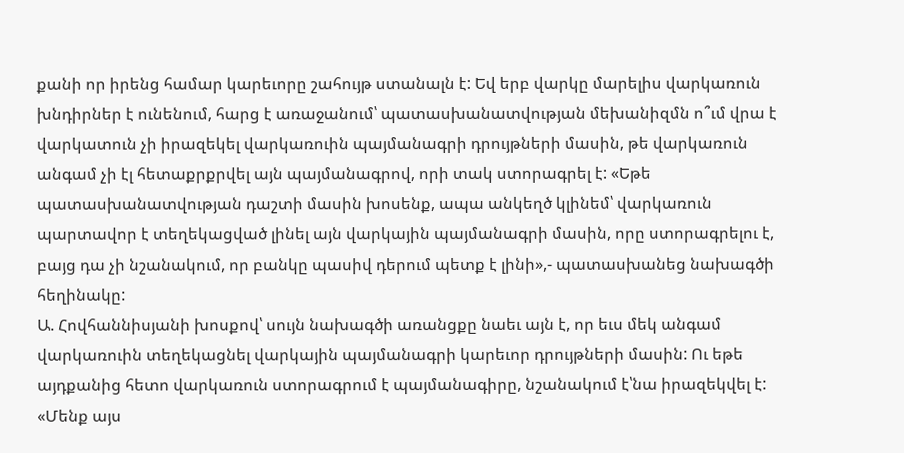քանի որ իրենց համար կարեւորը շահույթ ստանալն է: Եվ երբ վարկը մարելիս վարկառուն խնդիրներ է ունենում, հարց է առաջանում՝ պատասխանատվության մեխանիզմն ո՞ւմ վրա է վարկատուն չի իրազեկել վարկառուին պայմանագրի դրույթների մասին, թե վարկառուն անգամ չի էլ հետաքրքրվել այն պայմանագրով, որի տակ ստորագրել է: «Եթե պատասխանատվության դաշտի մասին խոսենք, ապա անկեղծ կլինեմ՝ վարկառուն պարտավոր է տեղեկացված լինել այն վարկային պայմանագրի մասին, որը ստորագրելու է, բայց դա չի նշանակում, որ բանկը պասիվ դերում պետք է լինի»,- պատասխանեց նախագծի հեղինակը:
Ա. Հովհաննիսյանի խոսքով՝ սույն նախագծի առանցքը նաեւ այն է, որ եւս մեկ անգամ վարկառուին տեղեկացնել վարկային պայմանագրի կարեւոր դրույթների մասին: Ու եթե այդքանից հետո վարկառուն ստորագրում է պայմանագիրը, նշանակում է՝նա իրազեկվել է: «Մենք այս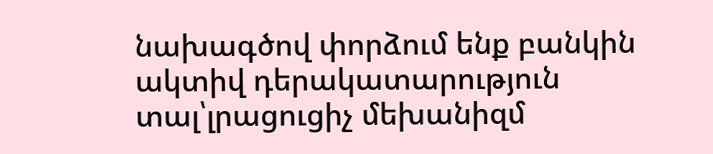նախագծով փորձում ենք բանկին ակտիվ դերակատարություն տալ՝լրացուցիչ մեխանիզմ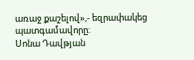առաջ քաշելով»,- եզրափակեց պատգամավորը:
Սոնա Դավթյան